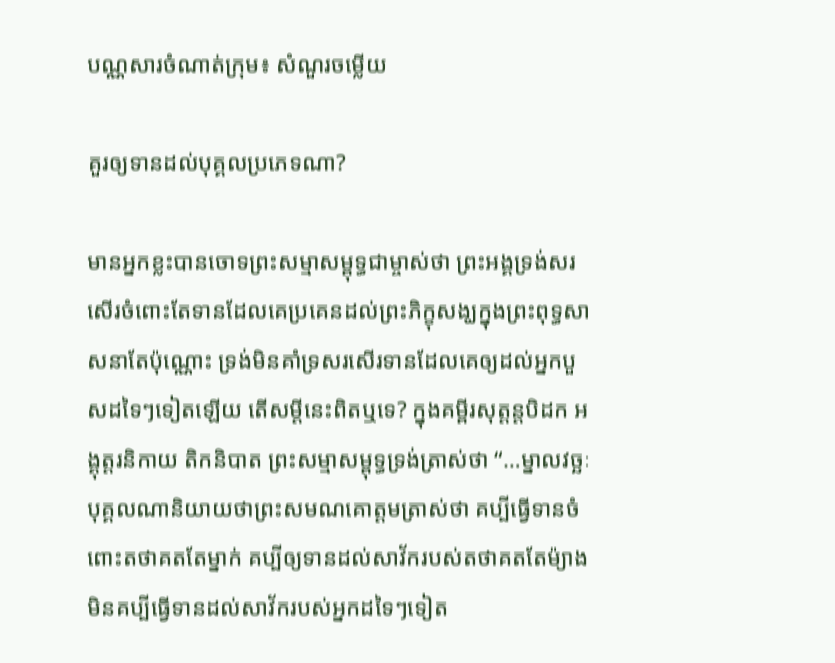បណ្ណសារចំណាត់ក្រុម៖ សំណួរចម្លើយ

គួរឲ្យទានដល់បុគ្គលប្រភេទណា?

មានអ្នកខ្លះបានចោទព្រះសម្មាសម្ពុទ្ធជាម្ចាស់ថា ព្រះអង្គទ្រង់សរសើរចំពោះតែទានដែលគេប្រគេនដល់ព្រះភិក្ខុសង្ឃក្នុងព្រះពុទ្ធសាសនាតែប៉ុណ្ណោះ ទ្រង់មិនគាំទ្រសរសើរទានដែលគេឲ្យដល់អ្នកបួសដទៃៗទៀតឡើយ តើសម្តីនេះពិតឬទេ? ក្នុងគម្ពីរសុត្តន្តបិដក អង្គុត្តរនិកាយ តិកនិបាត ព្រះសម្មាសម្ពុទ្ធទ្រង់ត្រាស់ថា “…ម្នាលវច្ឆៈ បុគ្គលណានិយាយថាព្រះសមណគោត្តមត្រាស់ថា គប្បីធ្វើទានចំពោះតថាគតតែម្នាក់ គប្បីឲ្យទានដល់សាវ័ករបស់តថាគតតែម៉្យាង មិនគប្បីធ្វើទានដល់សាវ័ករបស់អ្នកដទៃៗទៀត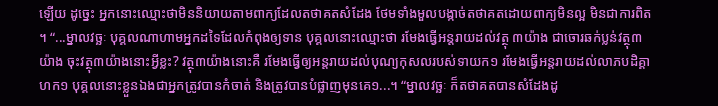ឡើយ ដូច្នេះ អ្នកនោះឈ្មោះថាមិននិយាយតាមពាក្យដែលតថាគតសំដែង ថែមទាំងមួលបង្កាច់តថាគតដោយពាក្យមិនល្អ មិនជាការពិត។ “...ម្នាលវច្ឆៈ បុគ្គលណាហាមអ្នកដទៃដែលកំពុងឲ្យទាន បុគ្គលនោះឈ្មោះថា រមែងធ្វើអន្តរាយដល់វត្ថុ ៣យ៉ាង ជាចោរឆក់ប្លន់វត្ថុ៣យ៉ាង ចុះវត្ថុ៣យ៉ាងនោះអ្វីខ្លះ? វត្ថុ៣យ៉ាងនោះគឺ រមែងធ្វើឲ្យអន្តរាយដល់បុណ្យកុសលរបស់ទាយក១ រមែងធ្វើអន្តរាយដល់លាភបដិគ្គាហក១ បុគ្គលនោះខ្លួនឯងជាអ្នកត្រូវបានកំចាត់ និងត្រូវបានបំផ្លាញមុនគេ១...។ “ម្នាលវច្ឆៈ ក៏តថាគតបានសំដែងដូ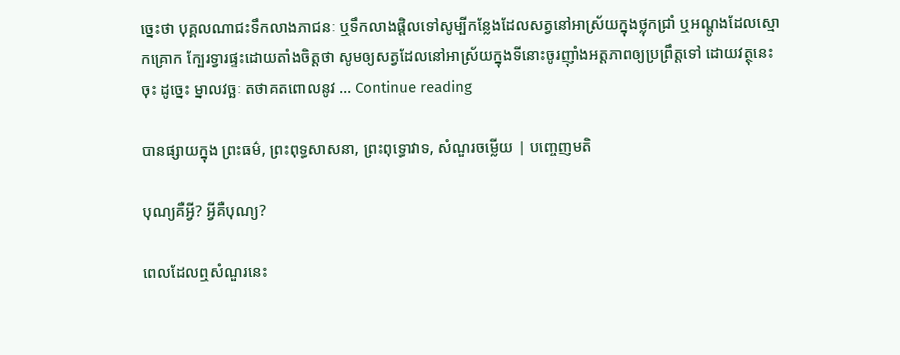ច្នេះថា បុគ្គលណាជះទឹកលាងភាជនៈ ឬទឹកលាងផ្តិលទៅសូម្បីកន្លែងដែលសត្វនៅអាស្រ័យក្នុងថ្លុកជ្រាំ ឬអណ្តូងដែលស្មោកគ្រោក ក្បែរទ្វារផ្ទះដោយតាំងចិត្តថា សូមឲ្យសត្វដែលនៅអាស្រ័យក្នុងទីនោះចូរញ៉ាំងអត្តភាពឲ្យប្រព្រឹត្តទៅ ដោយវត្ថុនេះចុះ ដូច្នេះ ម្នាលវច្ឆៈ តថាគតពោលនូវ … Continue reading

បានផ្សាយក្នុង ព្រះធម៌, ព្រះពុទ្ធសាសនា, ព្រះពុទ្ធោវាទ, សំណួរចម្លើយ | បញ្ចេញមតិ

បុណ្យគឺអ្វី? អ្វីគឺបុណ្យ?

ពេលដែលឮសំណួរនេះ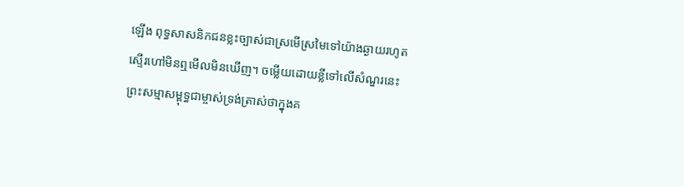ឡើង ពុទ្ធសាសនិកជនខ្លះច្បាស់ជាស្រមើស្រមៃទៅយ៉ាងឆ្ងាយរហូតស្ទើរហៅមិនឮមើលមិនឃើញ។ ចម្លើយដោយខ្លីទៅលើសំណួរនេះ ព្រះសម្មាសម្ពុទ្ធជាម្ចាស់ទ្រង់ត្រាស់ថាក្នុងគ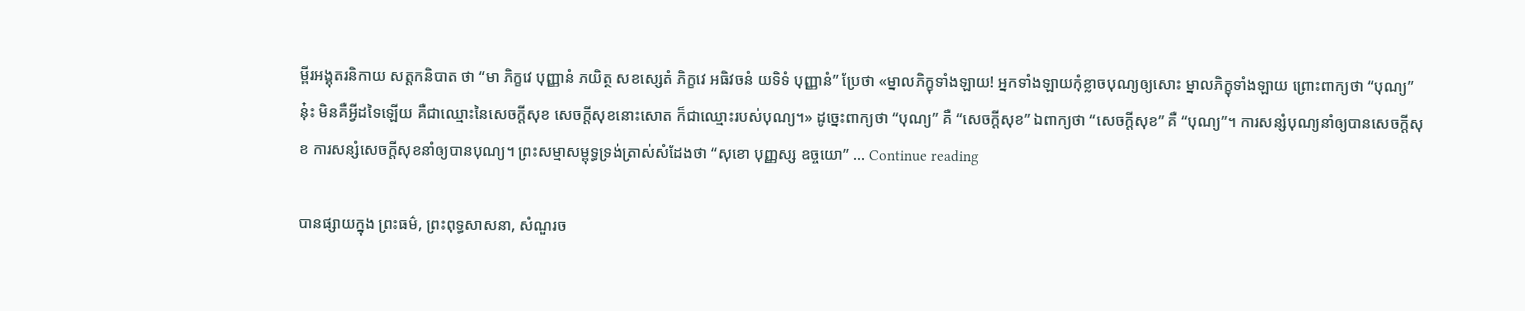ម្ពីរអង្គុតរនិកាយ សត្តកនិបាត ថា “មា ភិក្ខវេ បុញ្ញានំ ភយិត្ថ សខស្សេតំ ភិក្ខវេ អធិវចនំ យទិទំ បុញ្ញានំ” ប្រែថា «ម្នាលភិក្ខុទាំងឡាយ! អ្នកទាំងឡាយកុំខ្លាចបុណ្យឲ្យសោះ ម្នាលភិក្ខុទាំងឡាយ ព្រោះពាក្យថា “បុណ្យ” នុ៎ះ មិនគឺអ្វីដទៃឡើយ គឺជាឈ្មោះនៃសេចក្តីសុខ សេចក្តីសុខនោះសោត ក៏ជាឈ្មោះរបស់បុណ្យ។» ដូច្នេះពាក្យថា “បុណ្យ” គឺ “សេចក្តីសុខ” ឯពាក្យថា “សេចក្តីសុខ” គឺ “បុណ្យ”។ ការសន្សំបុណ្យនាំឲ្យបានសេចក្តីសុខ ការសន្សំសេចក្តីសុខនាំឲ្យបានបុណ្យ។ ព្រះសម្មាសម្ពុទ្ធទ្រង់ត្រាស់សំដែងថា “សុខោ បុញ្ញស្ស ឧច្ចយោ” … Continue reading

បានផ្សាយក្នុង ព្រះធម៌, ព្រះពុទ្ធសាសនា, សំណួរច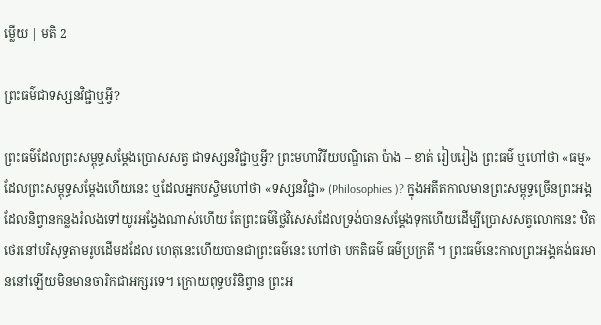ម្លើយ | មតិ 2

ព្រះធម៌ជាទស្សនវិជ្ជាឬអ្វី?

ព្រះធម៌ដែលព្រះសម្ពុទ្ធសម្ដែងប្រោសសត្វ ជាទស្សនវិជ្ជាឬអ្វី? ព្រះមហាវិរីយបណ្ឌិតោ ប៉ាង – ខាត់ រៀបរៀង ព្រះធម៌ ឬហៅថា «ធម្ម» ដែលព្រះសម្ពុទ្ធសម្ដែងហើយនេះ ឬដែលអ្នកបស្ចិមហៅថា «ទស្សនវិជ្ជា» (Philosophies )? ក្នុងអតីតកាលមានព្រះសម្ពុទ្ធច្រើនព្រះអង្គដែលនិព្វានកន្លងរំលងទៅយូរអង្វែងណាស់ហើយ តែព្រះធម៌ថ្លៃវិសេសដែលទ្រង់បានសម្ដែងទុកហើយដើម្បីប្រោសសត្វលោកនេះ ឋិតថេរនៅបរិសុទ្ធតាមរូបដើមដដែល ហេតុនេះហើយបានជាព្រះធម៌នេះ ហៅថា បកតិធម៌ ធម៌ប្រក្រតី ។ ព្រះធម៌នេះកាលព្រះអង្គគង់ធរមាននៅឡើយមិនមានចារិកជាអក្សរទេ។ ក្រោយពុទ្ធបរិនិព្វាន ព្រះអ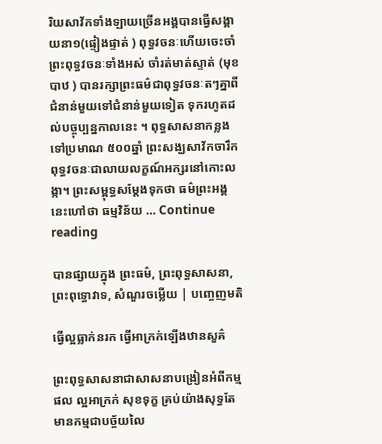រិយសាវ័កទាំងឡាយច្រើនអង្គបានធ្វើសង្គាយនា១(ផ្ទៀងផ្ទាត់ ) ពុទ្ធវចនៈហើយចេះចាំព្រះពុទ្ធវចនៈទាំងអស់ ចាំរត់មាត់ស្ទាត់ (មុខបាឋ ) បានរក្សាព្រះធម៌ជាពុទ្ធវចនៈតៗគ្នាពីជំនាន់មួយទៅជំនាន់មួយទៀត ទុករហូតដល់បច្ចុប្បន្នកាលនេះ ។ ពុទ្ធសាសនាកន្លងទៅប្រមាណ ៥០០ឆ្នាំ ព្រះសង្ឃសាវ័កចារឹកពុទ្ធវចនៈជាលាយលក្ខណ៍អក្សរនៅកោះលង្កា។ ព្រះសម្ពុទ្ធសម្ដែងទុកថា ធម៌ព្រះអង្គនេះហៅថា ធម្មវិន័យ … Continue reading

បានផ្សាយក្នុង ព្រះធម៌, ព្រះពុទ្ធសាសនា, ព្រះពុទ្ធោវាទ, សំណួរចម្លើយ | បញ្ចេញមតិ

ធ្វើល្អធ្លាក់នរក ធ្វើអាក្រក់ឡើងឋានសួគ៌

ព្រះពុទ្ធសាសនាជាសាសនាបង្រៀនអំពីកម្មផល ល្អអាក្រក់ សុខទុក្ខ គ្រប់យ៉ាងសុទ្ធតែមានកម្មជាបច្ច័យលៃ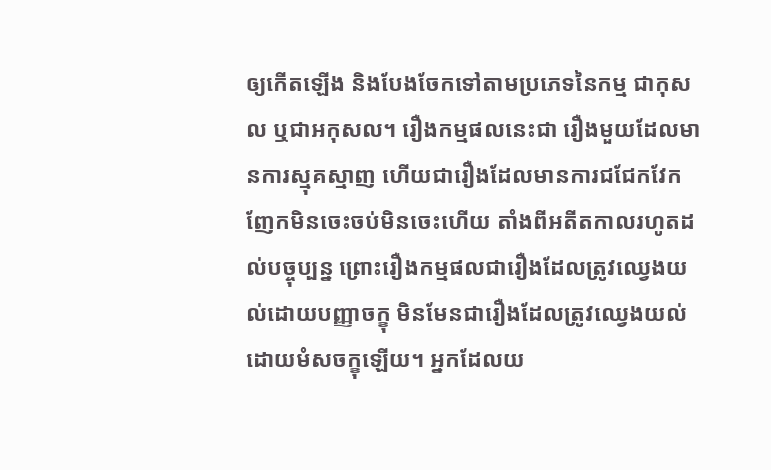ឲ្យកើតឡើង និងបែងចែកទៅតាមប្រភេទនៃកម្ម ជាកុសល ឬជាអកុសល។ រឿងកម្មផលនេះជា រឿងមួយដែលមានការស្មុគស្មាញ ហើយជារឿងដែលមានការជជែកវែកញែកមិនចេះចប់មិនចេះហើយ តាំងពីអតីតកាលរហូតដល់បច្ចុប្បន្ន ព្រោះរឿងកម្មផលជារឿងដែលត្រូវឈ្វេងយល់ដោយបញ្ញាចក្ខុ មិនមែនជារឿងដែលត្រូវឈ្វេងយល់ដោយមំសចក្ខុឡើយ។ អ្នកដែលយ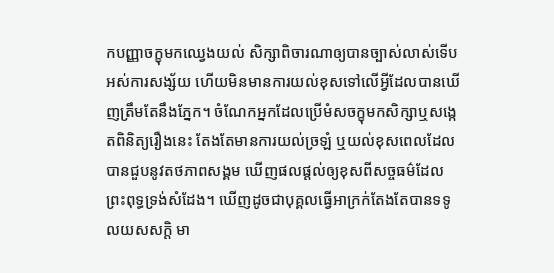កបញ្ញាចក្ខុមកឈ្វេងយល់ សិក្សាពិចារណាឲ្យបានច្បាស់លាស់ទើបអស់ការសង្ស័យ ហើយមិនមានការយល់ខុសទៅលើអ្វីដែលបានឃើញត្រឹមតែនឹងភ្នែក។ ចំណែកអ្នកដែលប្រើមំសចក្ខុមកសិក្សាឬសង្កេតពិនិត្យរឿងនេះ តែងតែមានការយល់ច្រឡំ ឬយល់ខុសពេលដែលបានជួបនូវតថភាពសង្គម ឃើញផលផ្តល់ឲ្យខុសពីសច្ចធម៌ដែលព្រះពុទ្ធទ្រង់សំដែង។ ឃើញដូចជាបុគ្គលធ្វើអាក្រក់តែងតែបានទទូលយសសក្តិ មា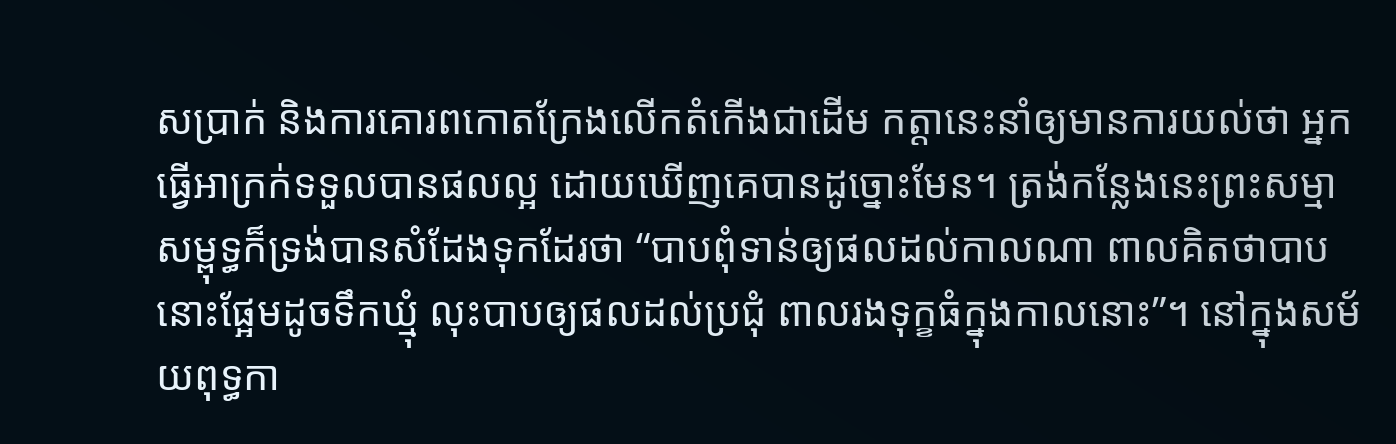សប្រាក់ និងការគោរពកោតក្រែងលើកតំកើងជាដើម កត្តានេះនាំឲ្យមានការយល់ថា អ្នកធ្វើអាក្រក់ទទួលបានផលល្អ ដោយឃើញគេបានដូច្នោះមែន។ ត្រង់កន្លែងនេះព្រះសម្មាសម្ពុទ្ធក៏ទ្រង់បានសំដែងទុកដែរថា “បាបពុំទាន់ឲ្យផលដល់កាលណា ពាលគិតថាបាបនោះផ្អែមដូចទឹកឃ្មុំ លុះបាបឲ្យផលដល់ប្រជុំ ពាលរងទុក្ខធំក្នុងកាលនោះ”។ នៅក្នុងសម័យពុទ្ធកា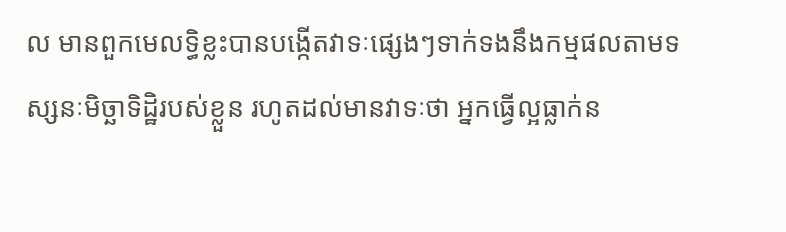ល មានពួកមេលទ្ធិខ្លះបានបង្កើតវាទៈផ្សេងៗទាក់ទងនឹងកម្មផលតាមទស្សនៈមិច្ឆាទិដ្ឋិរបស់ខ្លួន រហូតដល់មានវាទៈថា អ្នកធ្វើល្អធ្លាក់ន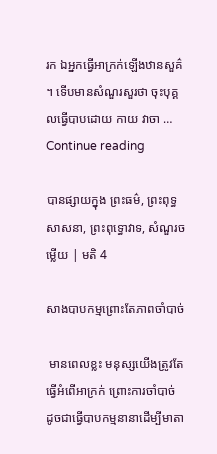រក ឯអ្នកធ្វើអាក្រក់ឡើងឋានសួគ៌។ ទើបមានសំណួរសួរថា ចុះបុគ្គលធ្វើបាបដោយ កាយ វាចា … Continue reading

បានផ្សាយក្នុង ព្រះធម៌, ព្រះពុទ្ធសាសនា, ព្រះពុទ្ធោវាទ, សំណួរចម្លើយ | មតិ 4

សាងបាបកម្មព្រោះតែភាពចាំបាច់

 មានពេលខ្លះ មនុស្សយើងត្រូវតែធ្វើអំពើអាក្រក់ ព្រោះការចាំបាច់ ដូចជាធ្វើបាបកម្មនានាដើម្បីមាតា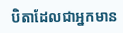បិតាដែលជាអ្នកមាន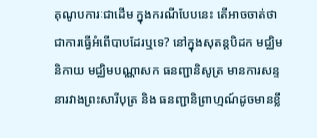គុណូបការៈជាដើម ក្នុងករណីបែបនេះ តើអាចចាត់ថាជាការធ្វើអំពើបាបដែរឬទេ? នៅក្នុងសុតន្តបិដក មជ្ឈិមនិកាយ មជ្ឈិមបណ្ណាសក ធនញ្ជានិសូត្រ មានការសន្ទនារវាងព្រះសារីបុត្រ និង ធនញ្ជានិព្រាហ្មណ៍ដូចមានខ្លឹ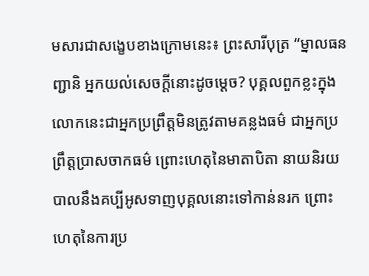មសារជាសង្ខេបខាងក្រោមនេះ៖ ព្រះសារីបុត្រ “ម្នាលធនញ្ជានិ អ្នកយល់សេចក្តីនោះដូចម្តេច? បុគ្គលពួកខ្លះក្នុងលោកនេះជាអ្នកប្រព្រឹត្តមិនត្រូវតាមគន្លងធម៌ ជាអ្នកប្រព្រឹត្តប្រាសចាកធម៌ ព្រោះហេតុនៃមាតាបិតា នាយនិរយបាលនឹងគប្បីអូសទាញបុគ្គលនោះទៅកាន់នរក ព្រោះហេតុនៃការប្រ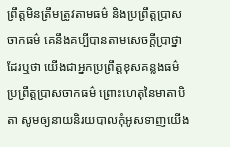ព្រឹត្តមិនត្រឹមត្រូវតាមធម៌ និងប្រព្រឹត្តបា្រសចាកធម៌ គេនឹងគប្បីបានតាមសេចក្តីប្រាថ្នាដែរឬថា យើងជាអ្នកប្រព្រឹត្តខុសគន្លងធម៌ ប្រព្រឹត្តប្រាសចាកធម៌ ព្រោះហេតុនៃមាតាបិតា សូមឲ្យនាយនិរយបាលកុំអូសទាញយើង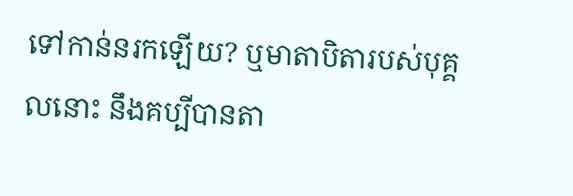ទៅកាន់នរកឡើយ? ឬមាតាបិតារបស់បុគ្គលនោះ នឹងគប្បីបានតា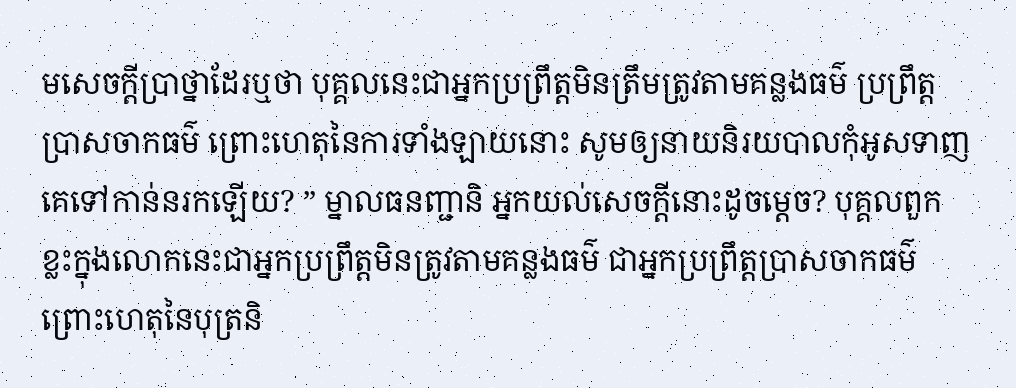មសេចក្តីប្រាថ្នាដែរឬថា បុគ្គលនេះជាអ្នកប្រព្រឹត្តមិនត្រឹមត្រូវតាមគន្លងធម៌ ប្រព្រឹត្តប្រាសចាកធម៌ ព្រោះហេតុនៃការទាំងឡាយនោះ សូមឲ្យនាយនិរយបាលកុំអូសទាញគេទៅកាន់នរកឡើយ? ” ម្នាលធនញ្ជានិ អ្នកយល់សេចក្តីនោះដូចម្តេច? បុគ្គលពួកខ្លះក្នុងលោកនេះជាអ្នកប្រព្រឹត្តមិនត្រូវតាមគន្លងធម៌ ជាអ្នកប្រព្រឹត្តប្រាសចាកធម៌ ព្រោះហេតុនៃបុត្រនិ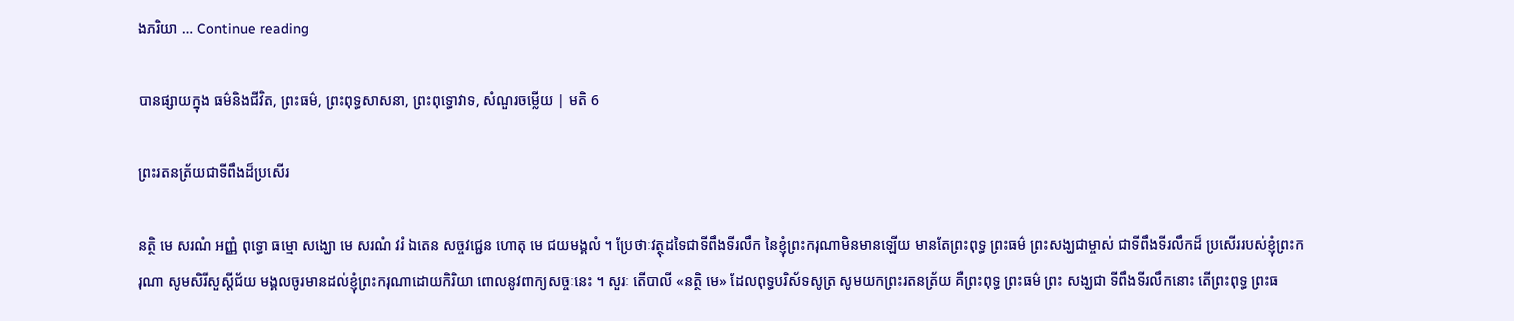ងភរិយា … Continue reading

បានផ្សាយក្នុង ធម៌និងជីវិត, ព្រះធម៌, ព្រះពុទ្ធសាសនា, ព្រះពុទ្ធោវាទ, សំណួរចម្លើយ | មតិ 6

ព្រះរតនត្រ័យជាទីពឹងដ៏ប្រសើរ

នត្ថិ មេ សរណំ អញ្ញំ ពុទ្ធោ ធម្មោ សង្ឃោ មេ សរណំ វរំ ឯតេន សច្ចវជ្ជេន ហោតុ មេ ជយមង្គលំ ។ ប្រែថាៈវត្ថុដទៃជាទីពឹងទីរលឹក នៃខ្ញុំព្រះករុណាមិនមានឡើយ មានតែព្រះពុទ្ធ ព្រះធម៌ ព្រះសង្ឃជាម្ចាស់ ជាទីពឹងទីរលឹកដ៏ ប្រសើររបស់ខ្ញុំព្រះករុណា សូមសិរីសួស្តីជ័យ មង្គលចូរមានដល់ខ្ញុំព្រះករុណាដោយកិរិយា ពោលនូវពាក្យសច្ចៈនេះ ។ សួរៈ តើបាលី «នត្ថិ មេ» ដែលពុទ្ធបរិស័ទសូត្រ សូមយកព្រះរតនត្រ័យ គឺព្រះពុទ្ធ ព្រះធម៌ ព្រះ សង្ឃជា ទីពឹងទីរលឹកនោះ តើព្រះពុទ្ធ ព្រះធ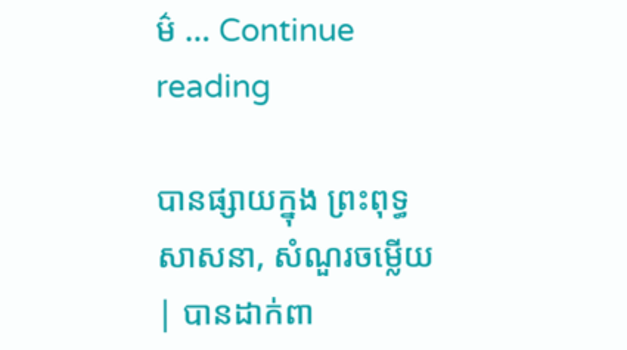ម៌ … Continue reading

បានផ្សាយក្នុង ព្រះពុទ្ធសាសនា, សំណួរចម្លើយ | បានដាក់ពា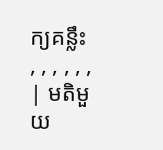ក្យគន្លឹះ , , , , , , | មតិមួយ